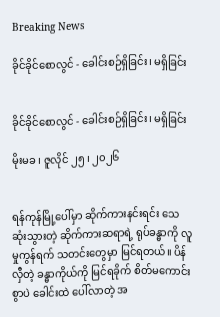Breaking News

ခိုင်ခိုင်စောလွင် - ခေါင်းစဉ်ရှိခြင်း၊ မရှိခြင်း


ခိုင်ခိုင်စောလွင် - ခေါင်းစဉ်ရှိခြင်း၊ မရှိခြင်း

မိုးမခ ၊ ဇူလိုင် ၂၅ ၊ ၂၀၂၆


ရန်ကုန်မြို့ပေါ်မှာ ဆိုက်ကားနင်းရင်း သေဆုံးသွားတဲ့ ဆိုက်ကားဆရာရဲ့ ရုပ်ခန္ဓာကို လူမှုကွန်ရက် သတင်းတွေမှာ မြင်ရတယ်။ ပိန်လှီတဲ့ ခန္ဓာကိုယ်ကို မြင်ရခိုက် စိတ်မကောင်းစွာပဲ ခေါင်းထဲ ပေါ်လာတဲ့ အ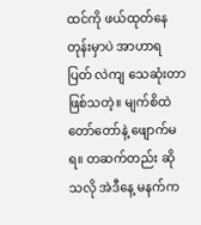ထင်ကို ဖယ်ထုတ်နေတုန်းမှာပဲ အာဟာရပြတ် လဲကျ သေဆုံးတာဖြစ်သတဲ့။ မျက်စိထဲ တော်တော်နဲ့ ဖျောက်မရ။ တဆက်တည်း ဆိုသလို အဲဒီနေ့ မနက်က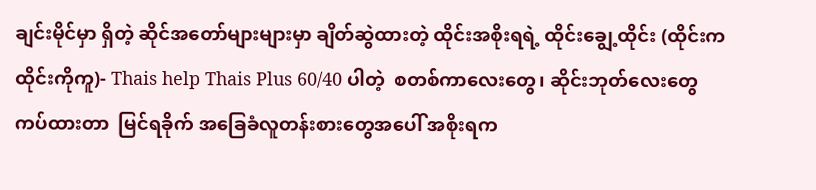ချင်းမိုင်မှာ ရှိတဲ့ ဆိုင်အတော်များများမှာ ချိတ်ဆွဲထားတဲ့ ထိုင်းအစိုးရရဲ့ ထိုင်းချွေ့ထိုင်း (ထိုင်းက ထိုင်းကိုကူ)- Thais help Thais Plus 60/40 ပါတဲ့  စတစ်ကာလေးတွေ၊ ဆိုင်းဘုတ်လေးတွေ ကပ်ထားတာ  မြင်ရခိုက် အခြေခံလူတန်းစားတွေအပေါ် အစိုးရက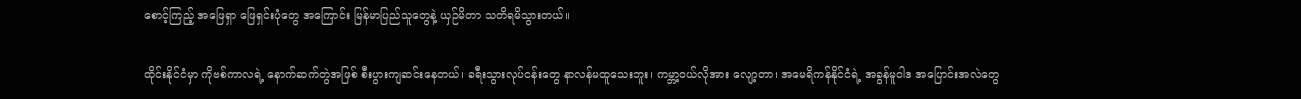စောင့်ကြည့် အဖြေရှာ ဖြေရှင်းပုံတွေ အကြောင်း မြန်မာပြည်သူတွေနဲ့ ယှဉ်မိတာ သတိရမိသွားတယ်။

ထိုင်းနိုင်ငံမှာ ကိုဗစ်ကာလရဲ့ နောက်ဆက်တွဲအဖြစ် စီးပွားကျဆင်းနေတယ်၊ ခရီးသွားလုပ်ငန်းတွေ နာလန်မထူသေးဘူး၊ ကမ္ဘာ့ဝယ်လိုအား လျော့တာ၊ အမေရိကန်နိုင်ငံရဲ့ အခွန်မူဝါဒ အပြောင်းအလဲတွေ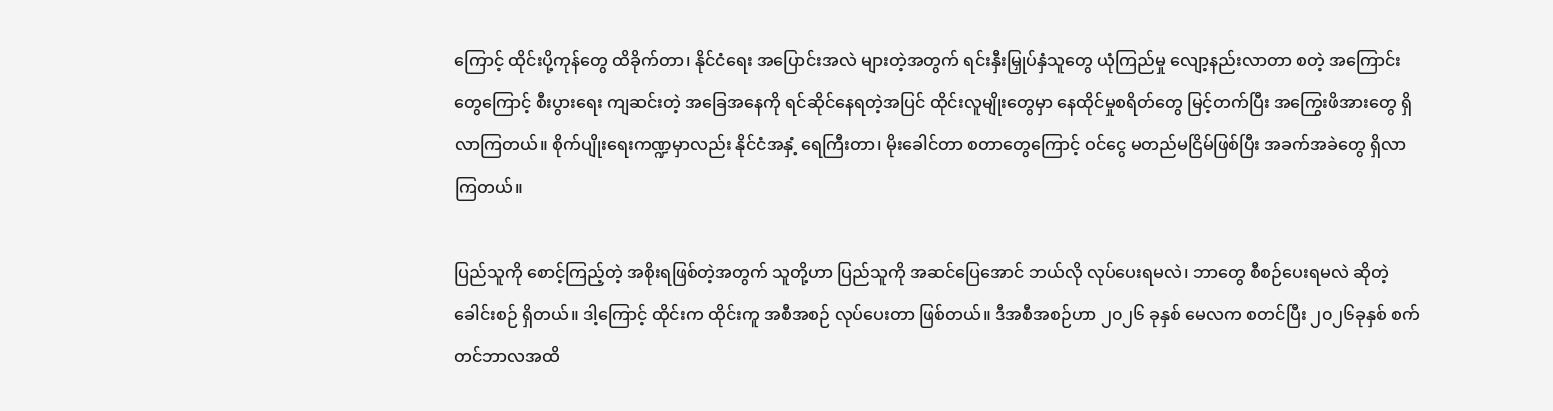ကြောင့် ထိုင်းပို့ကုန်တွေ ထိခိုက်တာ၊ နိုင်ငံရေး အပြောင်းအလဲ များတဲ့အတွက် ရင်းနှီးမြှုပ်နှံသူတွေ ယုံကြည်မှု လျော့နည်းလာတာ စတဲ့ အကြောင်းတွေကြောင့် စီးပွားရေး ကျဆင်းတဲ့ အခြေအနေကို ရင်ဆိုင်နေရတဲ့အပြင် ထိုင်းလူမျိုးတွေမှာ နေထိုင်မှုစရိတ်တွေ မြင့်တက်ပြီး အကြွေးဖိအားတွေ ရှိလာကြတယ်။ စိုက်ပျိုးရေးကဏ္ဍမှာလည်း နိုင်ငံအနှံ့ ရေကြီးတာ၊ မိုးခေါင်တာ စတာတွေကြောင့် ဝင်ငွေ မတည်မငြိမ်ဖြစ်ပြီး အခက်အခဲတွေ ရှိလာကြတယ်။

ပြည်သူကို စောင့်ကြည့်တဲ့ အစိုးရဖြစ်တဲ့အတွက် သူတို့ဟာ ပြည်သူကို အဆင်ပြေအောင် ဘယ်လို လုပ်ပေးရမလဲ၊ ဘာတွေ စီစဉ်ပေးရမလဲ ဆိုတဲ့ ခေါင်းစဉ် ရှိတယ်။ ဒါ့ကြောင့် ထိုင်းက ထိုင်းကူ အစီအစဉ် လုပ်ပေးတာ ဖြစ်တယ်။ ဒီအစီအစဉ်ဟာ ၂၀၂၆ ခုနှစ် မေလက စတင်ပြီး ၂၀၂၆ခုနှစ် စက်တင်ဘာလအထိ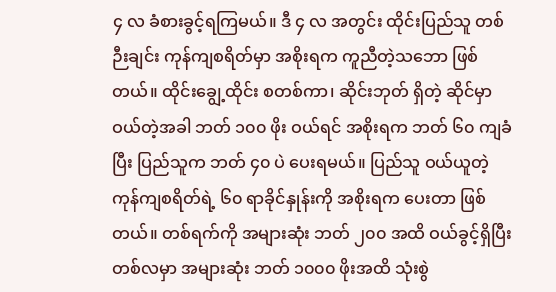၄ လ ခံစားခွင့်ရကြမယ်။ ဒီ ၄ လ အတွင်း ထိုင်းပြည်သူ တစ်ဉီးချင်း ကုန်ကျစရိတ်မှာ အစိုးရက ကူညီတဲ့သဘော ဖြစ်တယ်။ ထိုင်းချွေ့ထိုင်း စတစ်ကာ၊ ဆိုင်းဘုတ် ရှိတဲ့ ဆိုင်မှာ ဝယ်တဲ့အခါ ဘတ် ၁၀၀ ဖိုး ဝယ်ရင် အစိုးရက ဘတ် ၆၀ ကျခံပြီး ပြည်သူက ဘတ် ၄၀ ပဲ ပေးရမယ်။ ပြည်သူ ဝယ်ယူတဲ့ ကုန်ကျစရိတ်ရဲ့ ၆၀ ရာခိုင်နှုန်းကို အစိုးရက ပေးတာ ဖြစ်တယ်။ တစ်ရက်ကို အများဆုံး ဘတ် ၂၀၀ အထိ ဝယ်ခွင့်ရှိပြီး တစ်လမှာ အများဆုံး ဘတ် ၁၀၀၀ ဖိုးအထိ သုံးစွဲ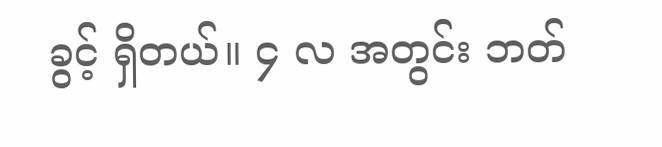ခွင့် ရှိတယ်။ ၄ လ အတွင်း ဘတ်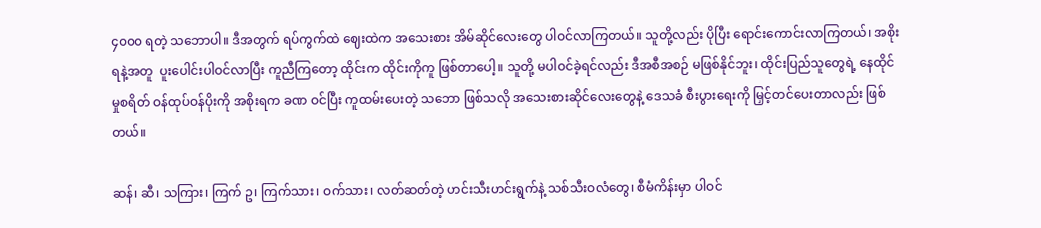၄၀၀၀ ရတဲ့ သဘောပါ။ ဒီအတွက် ရပ်ကွက်ထဲ ဈေးထဲက အသေးစား အိမ်ဆိုင်လေးတွေ ပါဝင်လာကြတယ်။ သူတို့လည်း ပိုပြီး ရောင်းကောင်းလာကြတယ်၊ အစိုးရနဲ့အတူ  ပူးပေါင်းပါဝင်လာပြီး ကူညီကြတော့ ထိုင်းက ထိုင်းကိုကူ ဖြစ်တာပေါ့။ သူတို့ မပါဝင်ခဲ့ရင်လည်း ဒီအစီအစဉ် မဖြစ်နိုင်ဘူး၊ ထိုင်းပြည်သူတွေရဲ့ နေထိုင်မှုစရိတ် ဝန်ထုပ်ဝန်ပိုးကို အစိုးရက ခဏ ဝင်ပြီး ကူထမ်းပေးတဲ့ သဘော ဖြစ်သလို အသေးစားဆိုင်လေးတွေနဲ့ ဒေသခံ စီးပွားရေးကို မြှင့်တင်ပေးတာလည်း ဖြစ်တယ်။

ဆန်၊ ဆီ၊ သကြား၊ ကြက် ဥ၊ ကြက်သား၊ ဝက်သား၊ လတ်ဆတ်တဲ့ ဟင်းသီးဟင်းရွက်နဲ့ သစ်သီးဝလံတွေ၊ စီမံကိန်းမှာ ပါဝင်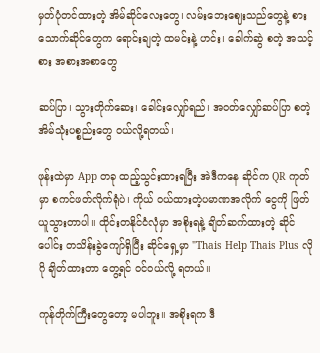မှတ်ပုံတင်ထားတဲ့ အိမ်ဆိုင်လေးတွေ၊ လမ်းဘေးဈေးသည်တွေနဲ့ စားသောက်ဆိုင်တွေက ရောင်းချတဲ့ ထမင်းနဲ့ ဟင်း၊ ခေါက်ဆွဲ စတဲ့ အသင့်စား အစားအစာတွေ

ဆပ်ပြာ၊ သွားတိုက်ဆေး၊ ခေါင်းလျှော်ရည်၊ အဝတ်လျှော်ဆပ်ပြာ စတဲ့ အိမ်သုံးပစ္စည်းတွေ ဝယ်လို့ရတယ်၊

ဖုန်းထဲမှာ App တခု ထည့်သွင်းထားရပြီး အဲဒီကနေ ဆိုင်က QR ကုတ်မှာ စကင်ဖတ်လိုက်ရုံပဲ၊ ကိုယ် ဝယ်ထားတဲ့ပမာဏအလိုက် ငွေကို ဖြတ်ယူသွားတာပါ။ ထိုင်းတနိုင်ငံလုံမှာ အစိုးရနဲ့ ချိတ်ဆက်ထားတဲ့ ဆိုင်ပေါင်း တသိန်းခွဲကျော်ရှိပြီး ဆိုင်ရှေ့မှာ "Thais Help Thais Plus လိုဂို ချိတ်ထားတာ တွေ့ရင် ဝင်ဝယ်လို့ ရတယ်။

ကုန်တိုက်ကြီးတွေတော့ မပါဘူး။ အစိုးရက ဒီ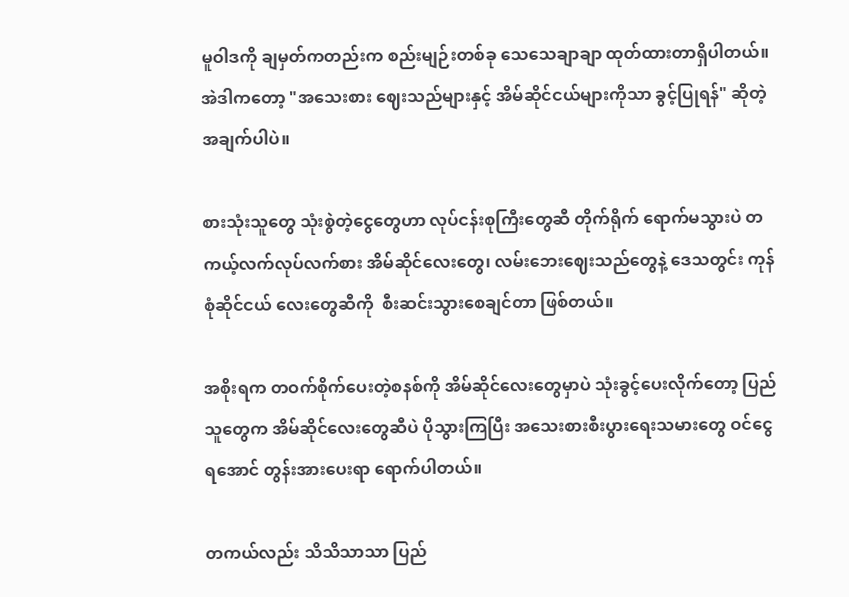မူဝါဒကို ချမှတ်ကတည်းက စည်းမျဉ်းတစ်ခု သေသေချာချာ ထုတ်ထားတာရှိပါတယ်။ အဲဒါကတော့ "အသေးစား ဈေးသည်များနှင့် အိမ်ဆိုင်ငယ်များကိုသာ ခွင့်ပြုရန်" ဆိုတဲ့ အချက်ပါပဲ။

စားသုံးသူတွေ သုံးစွဲတဲ့ငွေတွေဟာ လုပ်ငန်းစုကြီးတွေဆီ တိုက်ရိုက် ရောက်မသွားပဲ တကယ့်လက်လုပ်လက်စား အိမ်ဆိုင်လေးတွေ၊ လမ်းဘေးဈေးသည်တွေနဲ့ ဒေသတွင်း ကုန်စုံဆိုင်ငယ် လေးတွေဆီကို  စီးဆင်းသွားစေချင်တာ ဖြစ်တယ်။

အစိုးရက တဝက်စိုက်ပေးတဲ့စနစ်ကို အိမ်ဆိုင်လေးတွေမှာပဲ သုံးခွင့်ပေးလိုက်တော့ ပြည်သူတွေက အိမ်ဆိုင်လေးတွေဆီပဲ ပိုသွားကြပြီး အသေးစားစီးပွားရေးသမားတွေ ဝင်ငွေရအောင် တွန်းအားပေးရာ ရောက်ပါတယ်။

တကယ်လည်း သိသိသာသာ ပြည်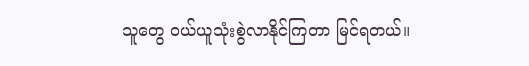သူတွေ ဝယ်ယူသုံးစွဲလာနိုင်ကြတာ မြင်ရတယ်။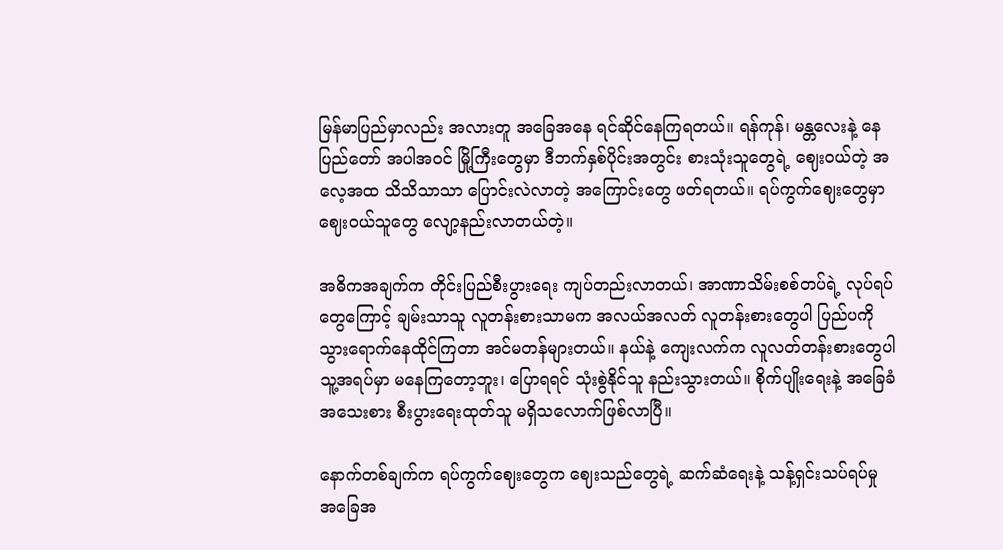မြန်မာပြည်မှာလည်း အလားတူ အခြေအနေ ရင်ဆိုင်နေကြရတယ်။ ရန်ကုန်၊ မန္တလေးနဲ့ နေပြည်တော် အပါအဝင် မြို့ကြီးတွေမှာ ဒီဘက်နှစ်ပိုင်းအတွင်း စားသုံးသူတွေရဲ့ ဈေးဝယ်တဲ့ အလေ့အထ သိသိသာသာ ပြောင်းလဲလာတဲ့ အကြောင်းတွေ ဖတ်ရတယ်။ ရပ်ကွက်ဈေးတွေမှာ ဈေးဝယ်သူတွေ လျော့နည်းလာတယ်တဲ့။

အဓိကအချက်က တိုင်းပြည်စီးပွားရေး ကျပ်တည်းလာတယ်၊ အာဏာသိမ်းစစ်တပ်ရဲ့ လုပ်ရပ်တွေကြောင့် ချမ်းသာသူ လူတန်းစားသာမက အလယ်အလတ် လူတန်းစားတွေပါ ပြည်ပကို သွားရောက်နေထိုင်ကြတာ အင်မတန်များတယ်။ နယ်နဲ့ ကျေးလက်က လူလတ်တန်းစားတွေပါ သူ့အရပ်မှာ မနေကြတော့ဘူး၊ ပြောရရင် သုံးစွဲနိုင်သူ နည်းသွားတယ်။ စိုက်ပျိုးရေးနဲ့ အခြေခံအသေးစား စီးပွားရေးထုတ်သူ မရှိသလောက်ဖြစ်လာပြီ။

နောက်တစ်ချက်က ရပ်ကွက်ဈေးတွေက ဈေးသည်တွေရဲ့ ဆက်ဆံရေးနဲ့ သန့်ရှင်းသပ်ရပ်မှု အခြေအ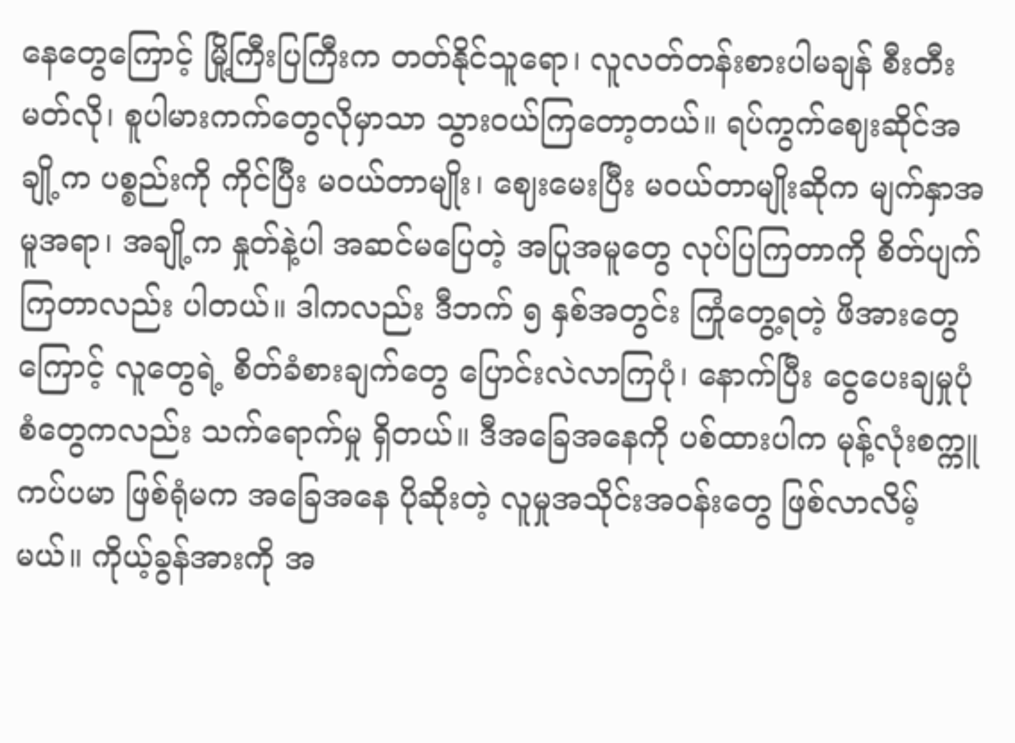နေတွေကြောင့် မြို့ကြီးပြကြီးက တတ်နိုင်သူရော၊ လူလတ်တန်းစားပါမချန် စီးတီးမတ်လို၊ စူပါမားကက်တွေလိုမှာသာ သွားဝယ်ကြတော့တယ်။ ရပ်ကွက်ဈေးဆိုင်အချို့က ပစ္စည်းကို ကိုင်ပြီး မဝယ်တာမျိုး၊ ဈေးမေးပြီး မဝယ်တာမျိုးဆိုက မျက်နှာအမူအရာ၊ အချို့က နှုတ်နဲ့ပါ အဆင်မပြေတဲ့ အပြုအမူတွေ လုပ်ပြကြတာကို စိတ်ပျက်ကြတာလည်း ပါတယ်။ ဒါကလည်း ဒီဘက် ၅ နှစ်အတွင်း ကြုံတွေ့ရတဲ့ ဖိအားတွေကြောင့် လူတွေရဲ့ စိတ်ခံစားချက်တွေ ပြောင်းလဲလာကြပုံ၊ နောက်ပြီး ငွေပေးချမှုပုံစံတွေကလည်း သက်ရောက်မှု ရှိတယ်။ ဒီအခြေအနေကို ပစ်ထားပါက မုန့်လုံးစက္ကူကပ်ပမာ ဖြစ်ရုံမက အခြေအနေ ပိုဆိုးတဲ့ လူမှုအသိုင်းအဝန်းတွေ ဖြစ်လာလိမ့်မယ်။ ကိုယ့်ခွန်အားကို အ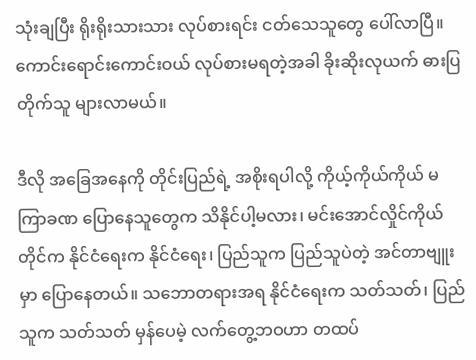သုံးချပြီး ရိုးရိုးသားသား လုပ်စားရင်း ငတ်သေသူတွေ ပေါ်လာပြီ။ ကောင်းရောင်းကောင်းဝယ် လုပ်စားမရတဲ့အခါ ခိုးဆိုးလုယက် ဓားပြတိုက်သူ များလာမယ်။

ဒီလို အခြေအနေကို တိုင်းပြည်ရဲ့ အစိုးရပါလို့ ကိုယ့်ကိုယ်ကိုယ် မကြာခဏ ပြောနေသူတွေက သိနိုင်ပါ့မလား၊ မင်းအောင်လှိုင်ကိုယ်တိုင်က နိုင်ငံရေးက နိုင်ငံရေး၊ ပြည်သူက ပြည်သူပဲတဲ့ အင်တာဗျူးမှာ ပြောနေတယ်။ သဘောတရားအရ နိုင်ငံရေးက သတ်သတ်၊ ပြည်သူက သတ်သတ် မှန်ပေမဲ့ လက်တွေ့ဘဝဟာ တထပ်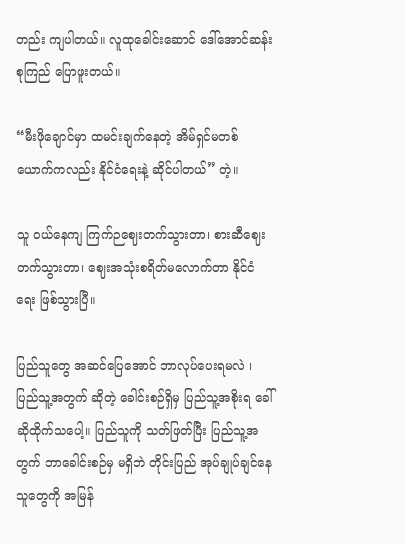တည်း ကျပါတယ်။ လူထုခေါင်းဆောင် ဒေါ်အောင်ဆန်းစုကြည် ပြောဖူးတယ်။

“မီးဖိုချောင်မှာ ထမင်းချက်နေတဲ့ အိမ်ရှင်မတစ်ယောက်ကလည်း နိုင်ငံရေးနဲ့ ဆိုင်ပါတယ်” တဲ့။

သူ ဝယ်နေကျ ကြက်ဉဈေးတက်သွားတာ၊ စားဆီဈေးတက်သွားတာ၊ ဈေးအသုံးစရိတ်မလောက်တာ နိုင်ငံရေး ဖြစ်သွားပြီ။

ပြည်သူတွေ အဆင်ပြေအောင် ဘာလုပ်ပေးရမလဲ ၊ ပြည်သူ့အတွက် ဆိုတဲ့ ခေါင်းစဉ်ရှိမှ ပြည်သူ့အစိုးရ ခေါ်ဆိုထိုက်သပေါ့။ ပြည်သူကို သတ်ဖြတ်ပြီး ပြည်သူ့အတွက် ဘာခေါင်းစဉ်မှ မရှိဘဲ တိုင်းပြည် အုပ်ချုပ်ချင်နေသူတွေကို အမြန်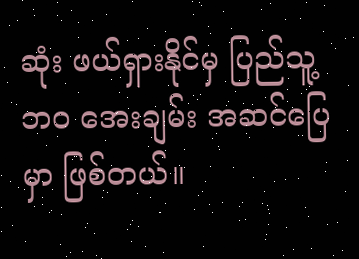ဆုံး ဖယ်ရှားနိုင်မှ ပြည်သူ့ဘဝ အေးချမ်း အဆင်ပြေမှာ ဖြစ်တယ်။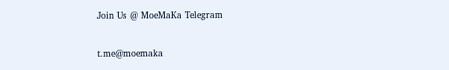Join Us @ MoeMaKa Telegram

t.me@moemaka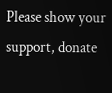Please show your support, donate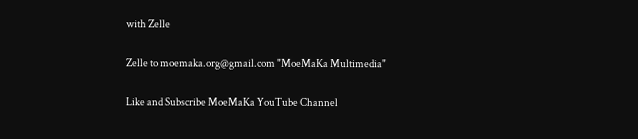with Zelle

Zelle to moemaka.org@gmail.com "MoeMaKa Multimedia"

Like and Subscribe MoeMaKa YouTube Channel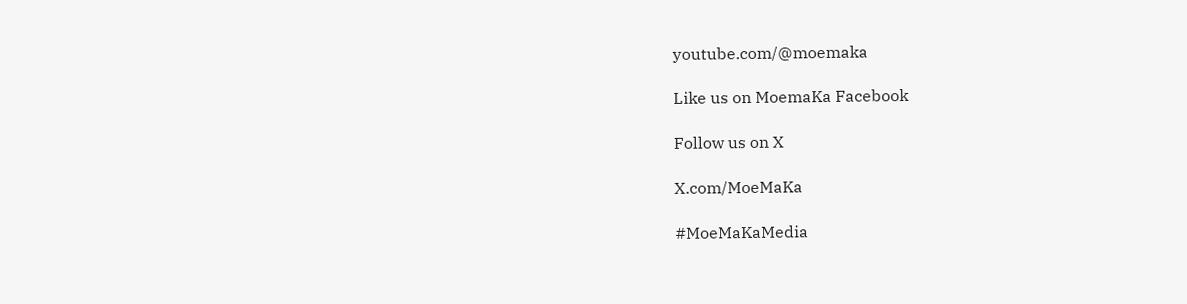youtube.com/@moemaka

Like us on MoemaKa Facebook

Follow us on X

X.com/MoeMaKa

#MoeMaKaMedia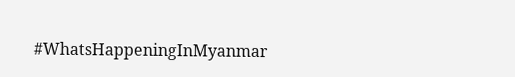#WhatsHappeningInMyanmar